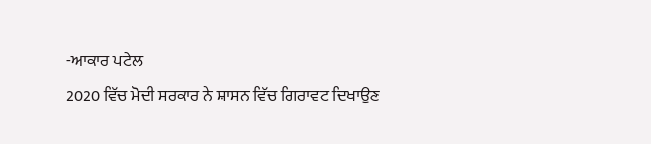-ਆਕਾਰ ਪਟੇਲ
2020 ਵਿੱਚ ਮੋਦੀ ਸਰਕਾਰ ਨੇ ਸ਼ਾਸਨ ਵਿੱਚ ਗਿਰਾਵਟ ਦਿਖਾਉਣ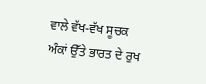ਵਾਲੇ ਵੱਖ-ਵੱਖ ਸੂਚਕ ਅੰਕਾਂ ਉੱਤੇ ਭਾਰਤ ਦੇ ਰੁਖ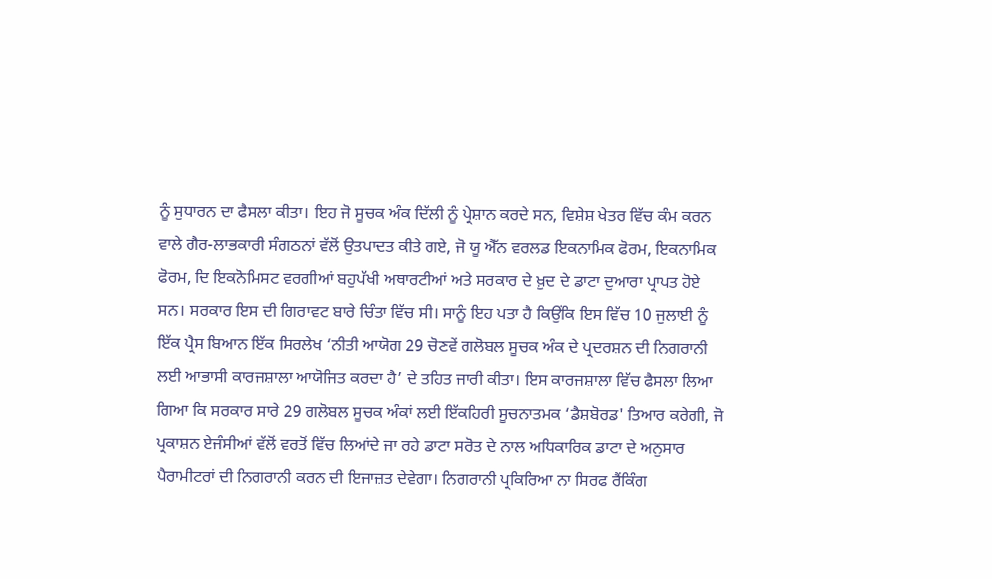ਨੂੰ ਸੁਧਾਰਨ ਦਾ ਫੈਸਲਾ ਕੀਤਾ। ਇਹ ਜੋ ਸੂਚਕ ਅੰਕ ਦਿੱਲੀ ਨੂੰ ਪ੍ਰੇਸ਼ਾਨ ਕਰਦੇ ਸਨ, ਵਿਸ਼ੇਸ਼ ਖੇਤਰ ਵਿੱਚ ਕੰਮ ਕਰਨ ਵਾਲੇ ਗੈਰ-ਲਾਭਕਾਰੀ ਸੰਗਠਨਾਂ ਵੱਲੋਂ ਉਤਪਾਦਤ ਕੀਤੇ ਗਏ, ਜੋ ਯੂ ਐੱਨ ਵਰਲਡ ਇਕਨਾਮਿਕ ਫੋਰਮ, ਇਕਨਾਮਿਕ ਫੋਰਮ, ਦਿ ਇਕਨੋਮਿਸਟ ਵਰਗੀਆਂ ਬਹੁਪੱਖੀ ਅਥਾਰਟੀਆਂ ਅਤੇ ਸਰਕਾਰ ਦੇ ਖ਼ੁਦ ਦੇ ਡਾਟਾ ਦੁਆਰਾ ਪ੍ਰਾਪਤ ਹੋਏ ਸਨ। ਸਰਕਾਰ ਇਸ ਦੀ ਗਿਰਾਵਟ ਬਾਰੇ ਚਿੰਤਾ ਵਿੱਚ ਸੀ। ਸਾਨੂੰ ਇਹ ਪਤਾ ਹੈ ਕਿਉਂਕਿ ਇਸ ਵਿੱਚ 10 ਜੁਲਾਈ ਨੂੰ ਇੱਕ ਪ੍ਰੈਸ ਬਿਆਨ ਇੱਕ ਸਿਰਲੇਖ ‘ਨੀਤੀ ਆਯੋਗ 29 ਚੋਣਵੇਂ ਗਲੋਬਲ ਸੂਚਕ ਅੰਕ ਦੇ ਪ੍ਰਦਰਸ਼ਨ ਦੀ ਨਿਗਰਾਨੀ ਲਈ ਆਭਾਸੀ ਕਾਰਜਸ਼ਾਲਾ ਆਯੋਜਿਤ ਕਰਦਾ ਹੈ’ ਦੇ ਤਹਿਤ ਜਾਰੀ ਕੀਤਾ। ਇਸ ਕਾਰਜਸ਼ਾਲਾ ਵਿੱਚ ਫੈਸਲਾ ਲਿਆ ਗਿਆ ਕਿ ਸਰਕਾਰ ਸਾਰੇ 29 ਗਲੋਬਲ ਸੂਚਕ ਅੰਕਾਂ ਲਈ ਇੱਕਹਿਰੀ ਸੂਚਨਾਤਮਕ ‘ਡੈਸ਼ਬੋਰਡ' ਤਿਆਰ ਕਰੇਗੀ, ਜੋ ਪ੍ਰਕਾਸ਼ਨ ਏਜੰਸੀਆਂ ਵੱਲੋਂ ਵਰਤੋਂ ਵਿੱਚ ਲਿਆਂਦੇ ਜਾ ਰਹੇ ਡਾਟਾ ਸਰੋਤ ਦੇ ਨਾਲ ਅਧਿਕਾਰਿਕ ਡਾਟਾ ਦੇ ਅਨੁਸਾਰ ਪੈਰਾਮੀਟਰਾਂ ਦੀ ਨਿਗਰਾਨੀ ਕਰਨ ਦੀ ਇਜਾਜ਼ਤ ਦੇਵੇਗਾ। ਨਿਗਰਾਨੀ ਪ੍ਰਕਿਰਿਆ ਨਾ ਸਿਰਫ ਰੈਂਕਿੰਗ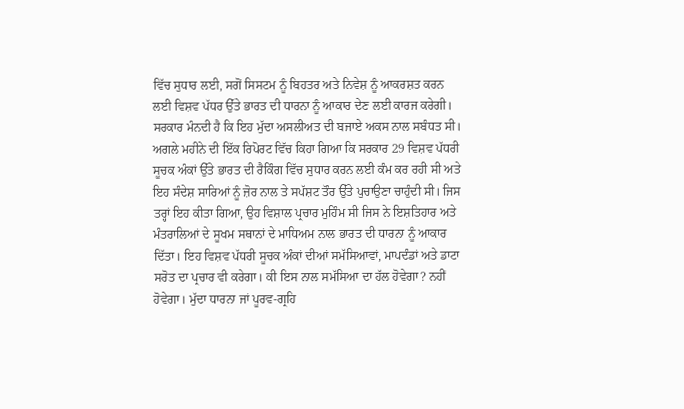ਵਿੱਚ ਸੁਧਾਰ ਲਈ, ਸਗੋਂ ਸਿਸਟਮ ਨੂੰ ਬਿਹਤਰ ਅਤੇ ਨਿਵੇਸ਼ ਨੂੰ ਆਕਰਸ਼ਤ ਕਰਨ ਲਈ ਵਿਸ਼ਵ ਪੱਧਰ ਉੱਤੇ ਭਾਰਤ ਦੀ ਧਾਰਨਾ ਨੂੰ ਆਕਾਰ ਦੇਣ ਲਈ ਕਾਰਜ ਕਰੇਗੀ।
ਸਰਕਾਰ ਮੰਨਦੀ ਹੈ ਕਿ ਇਹ ਮੁੱਦਾ ਅਸਲੀਅਤ ਦੀ ਬਜਾਏ ਅਕਸ ਨਾਲ ਸਬੰਧਤ ਸੀ। ਅਗਲੇ ਮਹੀਨੇ ਦੀ ਇੱਕ ਰਿਪੋਰਟ ਵਿੱਚ ਕਿਹਾ ਗਿਆ ਕਿ ਸਰਕਾਰ 29 ਵਿਸ਼ਵ ਪੱਧਰੀ ਸੂਚਕ ਅੰਕਾਂ ਉੱਤੇ ਭਾਰਤ ਦੀ ਰੈਕਿੰਗ ਵਿੱਚ ਸੁਧਾਰ ਕਰਨ ਲਈ ਕੰਮ ਕਰ ਰਹੀ ਸੀ ਅਤੇ ਇਹ ਸੰਦੇਸ਼ ਸਾਰਿਆਂ ਨੂੰ ਜ਼ੋਰ ਨਾਲ ਤੇ ਸਪੱਸ਼ਟ ਤੌਰ ਉੱਤੇ ਪੁਚਾਉਣਾ ਚਾਹੁੰਦੀ ਸੀ। ਜਿਸ ਤਰ੍ਹਾਂ ਇਹ ਕੀਤਾ ਗਿਆ, ਉਹ ਵਿਸ਼ਾਲ ਪ੍ਰਚਾਰ ਮੁਹਿੰਮ ਸੀ ਜਿਸ ਨੇ ਇਸ਼ਤਿਹਾਰ ਅਤੇ ਮੰਤਰਾਲਿਆਂ ਦੇ ਸੂਖਮ ਸਥਾਨਾਂ ਦੇ ਮਾਧਿਅਮ ਨਾਲ ਭਾਰਤ ਦੀ ਧਾਰਨਾ ਨੂੰ ਆਕਾਰ ਦਿੱਤਾ। ਇਹ ਵਿਸ਼ਵ ਪੱਧਰੀ ਸੂਚਕ ਅੰਕਾਂ ਦੀਆਂ ਸਮੱਸਿਆਵਾਂ, ਮਾਪਦੰਡਾਂ ਅਤੇ ਡਾਟਾ ਸਰੋਤ ਦਾ ਪ੍ਰਚਾਰ ਵੀ ਕਰੇਗਾ। ਕੀ ਇਸ ਨਾਲ ਸਮੱਸਿਆ ਦਾ ਹੱਲ ਹੋਵੇਗਾ? ਨਹੀਂ ਹੋਵੇਗਾ। ਮੁੱਦਾ ਧਾਰਨਾ ਜਾਂ ਪੂਰਵ-ਗ੍ਰਹਿ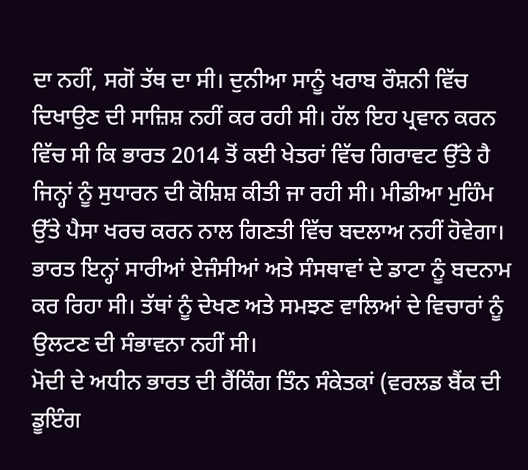ਦਾ ਨਹੀਂ, ਸਗੋਂ ਤੱਥ ਦਾ ਸੀ। ਦੁਨੀਆ ਸਾਨੂੰ ਖਰਾਬ ਰੌਸ਼ਨੀ ਵਿੱਚ ਦਿਖਾਉਣ ਦੀ ਸਾਜ਼ਿਸ਼ ਨਹੀਂ ਕਰ ਰਹੀ ਸੀ। ਹੱਲ ਇਹ ਪ੍ਰਵਾਨ ਕਰਨ ਵਿੱਚ ਸੀ ਕਿ ਭਾਰਤ 2014 ਤੋਂ ਕਈ ਖੇਤਰਾਂ ਵਿੱਚ ਗਿਰਾਵਟ ਉੱਤੇ ਹੈ ਜਿਨ੍ਹਾਂ ਨੂੰ ਸੁਧਾਰਨ ਦੀ ਕੋਸ਼ਿਸ਼ ਕੀਤੀ ਜਾ ਰਹੀ ਸੀ। ਮੀਡੀਆ ਮੁਹਿੰਮ ਉੱਤੇ ਪੈਸਾ ਖਰਚ ਕਰਨ ਨਾਲ ਗਿਣਤੀ ਵਿੱਚ ਬਦਲਾਅ ਨਹੀਂ ਹੋਵੇਗਾ। ਭਾਰਤ ਇਨ੍ਹਾਂ ਸਾਰੀਆਂ ਏਜੰਸੀਆਂ ਅਤੇ ਸੰਸਥਾਵਾਂ ਦੇ ਡਾਟਾ ਨੂੰ ਬਦਨਾਮ ਕਰ ਰਿਹਾ ਸੀ। ਤੱਥਾਂ ਨੂੰ ਦੇਖਣ ਅਤੇ ਸਮਝਣ ਵਾਲਿਆਂ ਦੇ ਵਿਚਾਰਾਂ ਨੂੰ ਉਲਟਣ ਦੀ ਸੰਭਾਵਨਾ ਨਹੀਂ ਸੀ।
ਮੋਦੀ ਦੇ ਅਧੀਨ ਭਾਰਤ ਦੀ ਰੈਂਕਿੰਗ ਤਿੰਨ ਸੰਕੇਤਕਾਂ (ਵਰਲਡ ਬੈਂਕ ਦੀ ਡੂਇੰਗ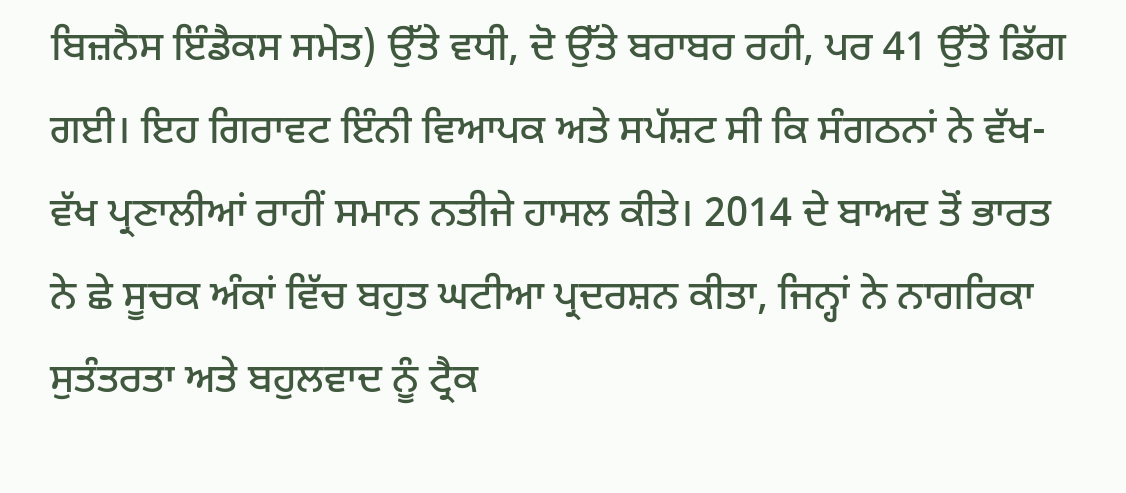ਬਿਜ਼ਨੈਸ ਇੰਡੈਕਸ ਸਮੇਤ) ਉੱਤੇ ਵਧੀ, ਦੋ ਉੱਤੇ ਬਰਾਬਰ ਰਹੀ, ਪਰ 41 ਉੱਤੇ ਡਿੱਗ ਗਈ। ਇਹ ਗਿਰਾਵਟ ਇੰਨੀ ਵਿਆਪਕ ਅਤੇ ਸਪੱਸ਼ਟ ਸੀ ਕਿ ਸੰਗਠਨਾਂ ਨੇ ਵੱਖ-ਵੱਖ ਪ੍ਰਣਾਲੀਆਂ ਰਾਹੀਂ ਸਮਾਨ ਨਤੀਜੇ ਹਾਸਲ ਕੀਤੇ। 2014 ਦੇ ਬਾਅਦ ਤੋਂ ਭਾਰਤ ਨੇ ਛੇ ਸੂਚਕ ਅੰਕਾਂ ਵਿੱਚ ਬਹੁਤ ਘਟੀਆ ਪ੍ਰਦਰਸ਼ਨ ਕੀਤਾ, ਜਿਨ੍ਹਾਂ ਨੇ ਨਾਗਰਿਕਾ ਸੁਤੰਤਰਤਾ ਅਤੇ ਬਹੁਲਵਾਦ ਨੂੰ ਟ੍ਰੈਕ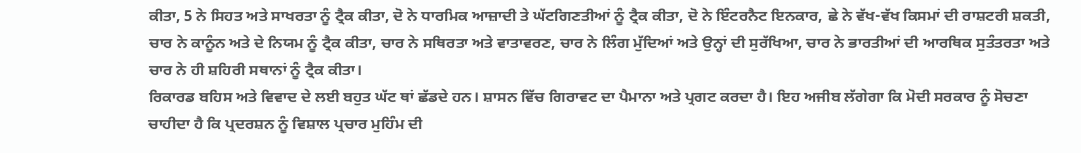ਕੀਤਾ, 5 ਨੇ ਸਿਹਤ ਅਤੇ ਸਾਖਰਤਾ ਨੂੰ ਟ੍ਰੈਕ ਕੀਤਾ, ਦੋ ਨੇ ਧਾਰਮਿਕ ਆਜ਼ਾਦੀ ਤੇ ਘੱਟਗਿਣਤੀਆਂ ਨੂੰ ਟ੍ਰੈਕ ਕੀਤਾ, ਦੋ ਨੇ ਇੰਟਰਨੈਟ ਇਨਕਾਰ, ਛੇ ਨੇ ਵੱਖ-ਵੱਖ ਕਿਸਮਾਂ ਦੀ ਰਾਸ਼ਟਰੀ ਸ਼ਕਤੀ, ਚਾਰ ਨੇ ਕਾਨੂੰਨ ਅਤੇ ਦੇ ਨਿਯਮ ਨੂੰ ਟ੍ਰੈਕ ਕੀਤਾ, ਚਾਰ ਨੇ ਸਥਿਰਤਾ ਅਤੇ ਵਾਤਾਵਰਣ, ਚਾਰ ਨੇ ਲਿੰਗ ਮੁੱਦਿਆਂ ਅਤੇ ਉਨ੍ਹਾਂ ਦੀ ਸੁਰੱਖਿਆ, ਚਾਰ ਨੇ ਭਾਰਤੀਆਂ ਦੀ ਆਰਥਿਕ ਸੁਤੰਤਰਤਾ ਅਤੇ ਚਾਰ ਨੇ ਹੀ ਸ਼ਹਿਰੀ ਸਥਾਨਾਂ ਨੂੰ ਟ੍ਰੈਕ ਕੀਤਾ।
ਰਿਕਾਰਡ ਬਹਿਸ ਅਤੇ ਵਿਵਾਦ ਦੇ ਲਈ ਬਹੁਤ ਘੱਟ ਥਾਂ ਛੱਡਦੇ ਹਨ। ਸ਼ਾਸਨ ਵਿੱਚ ਗਿਰਾਵਟ ਦਾ ਪੈਮਾਨਾ ਅਤੇ ਪ੍ਰਗਟ ਕਰਦਾ ਹੈ। ਇਹ ਅਜੀਬ ਲੱਗੇਗਾ ਕਿ ਮੋਦੀ ਸਰਕਾਰ ਨੂੰ ਸੋਚਣਾ ਚਾਹੀਦਾ ਹੈ ਕਿ ਪ੍ਰਦਰਸ਼ਨ ਨੂੰ ਵਿਸ਼ਾਲ ਪ੍ਰਚਾਰ ਮੁਹਿੰਮ ਦੀ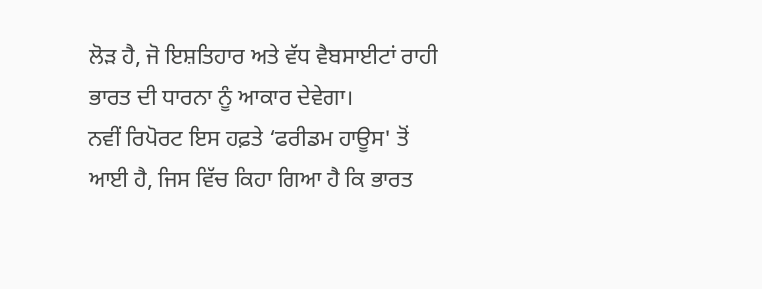ਲੋੜ ਹੈ, ਜੋ ਇਸ਼ਤਿਹਾਰ ਅਤੇ ਵੱਧ ਵੈਬਸਾਈਟਾਂ ਰਾਹੀ ਭਾਰਤ ਦੀ ਧਾਰਨਾ ਨੂੰ ਆਕਾਰ ਦੇਵੇਗਾ।
ਨਵੀਂ ਰਿਪੋਰਟ ਇਸ ਹਫ਼ਤੇ ‘ਫਰੀਡਮ ਹਾਊਸ' ਤੋਂ ਆਈ ਹੈ, ਜਿਸ ਵਿੱਚ ਕਿਹਾ ਗਿਆ ਹੈ ਕਿ ਭਾਰਤ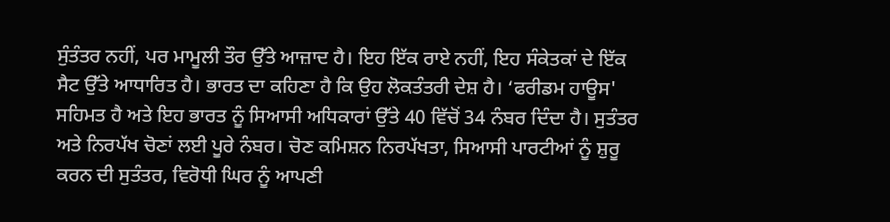ਸੁੰਤੰਤਰ ਨਹੀਂ, ਪਰ ਮਾਮੂਲੀ ਤੌਰ ਉੱਤੇ ਆਜ਼ਾਦ ਹੈ। ਇਹ ਇੱਕ ਰਾਏ ਨਹੀਂ, ਇਹ ਸੰਕੇਤਕਾਂ ਦੇ ਇੱਕ ਸੈਟ ਉੱਤੇ ਆਧਾਰਿਤ ਹੈ। ਭਾਰਤ ਦਾ ਕਹਿਣਾ ਹੈ ਕਿ ਉਹ ਲੋਕਤੰਤਰੀ ਦੇਸ਼ ਹੈ। ‘ਫਰੀਡਮ ਹਾਊਸ' ਸਹਿਮਤ ਹੈ ਅਤੇ ਇਹ ਭਾਰਤ ਨੂੰ ਸਿਆਸੀ ਅਧਿਕਾਰਾਂ ਉੱਤੇ 40 ਵਿੱਚੋਂ 34 ਨੰਬਰ ਦਿੰਦਾ ਹੈ। ਸੁਤੰਤਰ ਅਤੇ ਨਿਰਪੱਖ ਚੋਣਾਂ ਲਈ ਪੂਰੇ ਨੰਬਰ। ਚੋਣ ਕਮਿਸ਼ਨ ਨਿਰਪੱਖਤਾ, ਸਿਆਸੀ ਪਾਰਟੀਆਂ ਨੂੰ ਸ਼ੁਰੂ ਕਰਨ ਦੀ ਸੁਤੰਤਰ, ਵਿਰੋਧੀ ਘਿਰ ਨੂੰ ਆਪਣੀ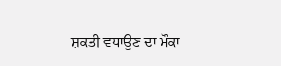ਸ਼ਕਤੀ ਵਧਾਉਣ ਦਾ ਮੌਕਾ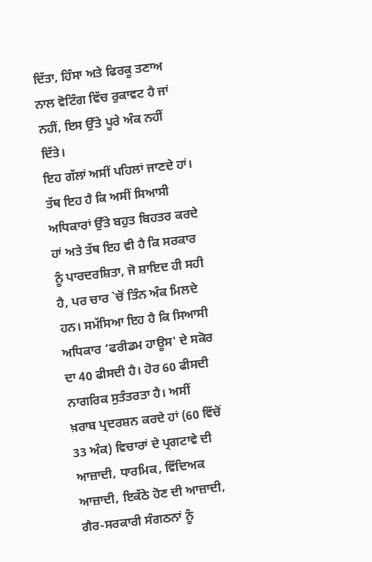ਦਿੱਤਾ, ਹਿੰਸਾ ਅਤੇ ਫਿਰਕੂ ਤਣਾਅ ਨਾਲ ਵੋਟਿੰਗ ਵਿੱਚ ਰੁਕਾਵਟ ਹੈ ਜਾਂ ਨਹੀਂ, ਇਸ ਉੱਤੇ ਪੂਰੇ ਅੰਕ ਨਹੀਂ ਦਿੱਤੇ।
ਇਹ ਗੱਲਾਂ ਅਸੀਂ ਪਹਿਲਾਂ ਜਾਣਦੇ ਹਾਂ। ਤੱਥ ਇਹ ਹੈ ਕਿ ਅਸੀਂ ਸਿਆਸੀ ਅਧਿਕਾਰਾਂ ਉੱਤੇ ਬਹੁਤ ਬਿਹਤਰ ਕਰਦੇ ਹਾਂ ਅਤੇ ਤੱਥ ਇਹ ਵੀ ਹੈ ਕਿ ਸਰਕਾਰ ਨੂੰ ਪਾਰਦਰਸ਼ਿਤਾ, ਜੋ ਸ਼ਾਇਦ ਹੀ ਸਹੀ ਹੈ, ਪਰ ਚਾਰ `ਚੋਂ ਤਿੰਨ ਅੰਕ ਮਿਲਦੇ ਹਨ। ਸਮੱਸਿਆ ਇਹ ਹੈ ਕਿ ਸਿਆਸੀ ਅਧਿਕਾਰ ‘ਫਰੀਡਮ ਹਾਊਸ' ਦੇ ਸਕੋਰ ਦਾ 40 ਫੀਸਦੀ ਹੈ। ਹੋਰ 60 ਫੀਸਦੀ ਨਾਗਰਿਕ ਸੁਤੰਤਰਤਾ ਹੈ। ਅਸੀਂ ਖ਼ਰਾਬ ਪ੍ਰਦਰਸ਼ਨ ਕਰਦੇ ਹਾਂ (60 ਵਿੱਚੋਂ 33 ਅੰਕ) ਵਿਚਾਰਾਂ ਦੇ ਪ੍ਰਗਟਾਵੇ ਦੀ ਆਜ਼ਾਦੀ, ਧਾਰਮਿਕ, ਵਿੱਦਿਅਕ ਆਜ਼ਾਦੀ, ਇਕੱਠੇ ਹੋਣ ਦੀ ਆਜ਼ਾਦੀ, ਗੈਰ-ਸਰਕਾਰੀ ਸੰਗਠਨਾਂ ਨੂੰ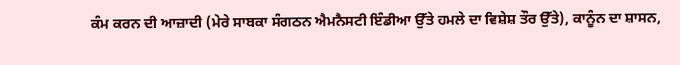ਕੰਮ ਕਰਨ ਦੀ ਆਜ਼ਾਦੀ (ਮੇਰੇ ਸਾਬਕਾ ਸੰਗਠਨ ਐਮਨੈਸਟੀ ਇੰਡੀਆ ਉੱਤੇ ਹਮਲੇ ਦਾ ਵਿਸ਼ੇਸ਼ ਤੌਰ ਉੱਤੇ), ਕਾਨੂੰਨ ਦਾ ਸ਼ਾਸਨ,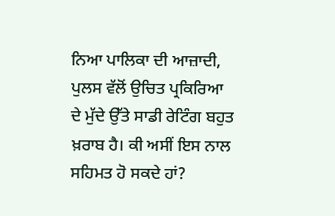ਨਿਆ ਪਾਲਿਕਾ ਦੀ ਆਜ਼ਾਦੀ, ਪੁਲਸ ਵੱਲੋਂ ਉਚਿਤ ਪ੍ਰਕਿਰਿਆ ਦੇ ਮੁੱਦੇ ਉੱਤੇ ਸਾਡੀ ਰੇਟਿੰਗ ਬਹੁਤ ਖ਼ਰਾਬ ਹੈ। ਕੀ ਅਸੀਂ ਇਸ ਨਾਲ ਸਹਿਮਤ ਹੋ ਸਕਦੇ ਹਾਂ?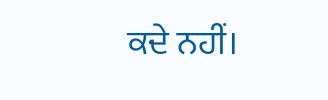ਕਦੇ ਨਹੀਂ।